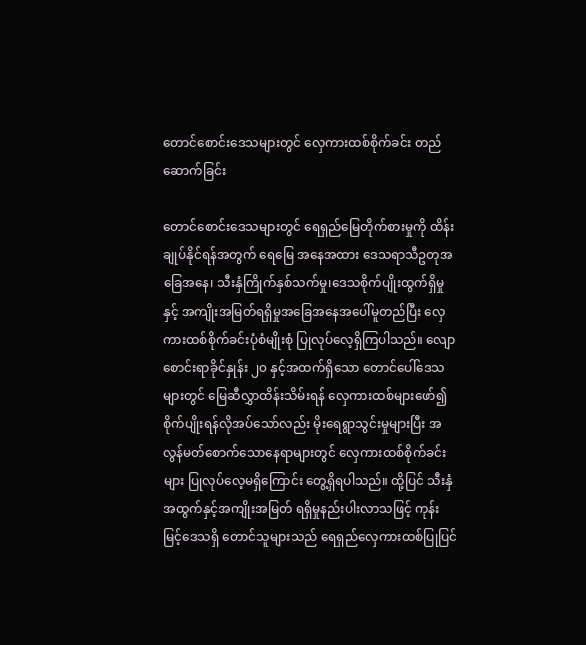တောင်စောင်းဒေသများတွင် လှေကားထစ်စိုက်ခင်း တည်ဆောက်ခြင်း

တောင်စောင်းဒေသများတွင် ရေရှည်မြေတိုက်စားမှုကို ထိန်းချုပ်နိုင်ရန်အတွက် ရေမြေ အနေအထား ဒေသရာသီဥတုအခြေအနေ၊ သီးနှံကြိုက်နှစ်သက်မှု၊ဒေသစိုက်ပျိုးထွက်ရှိမှုနှင့် အကျိုးအမြတ်ရရှိမှုအခြေအနေအပေါ်မူတည်ပြီး လှေကားထစ်စိုက်ခင်းပုံစံမျိုးစုံ ပြုလုပ်လေ့ရှိကြပါသည်။ လျောစောင်းရာခိုင်နှုန်း ၂၀ နှင့်အထက်ရှိသော တောင်ပေါ်ဒေသများတွင် မြေဆီလွှာထိန်းသိမ်းရန် လှေကားထစ်များဖော်၍ စိုက်ပျိုးရန်လိုအပ်သော်လည်း မိုးရေရွာသွင်းမှုများပြီး အလွန်မတ်စောက်သောနေရာများတွင် လှေကားထစ်စိုက်ခင်းများ ပြုလုပ်လေ့မရှိကြောင်း တွေ့ရှိရပါသည်။ ထို့ပြင် သီးနှံအထွက်နှင့်အကျိုးအမြတ် ရရှိမှုနည်းပါးလာသဖြင့် ကုန်းမြင့်ဒေသရှိ တောင်သူများသည် ရေရှည်လှေကားထစ်ပြုပြင်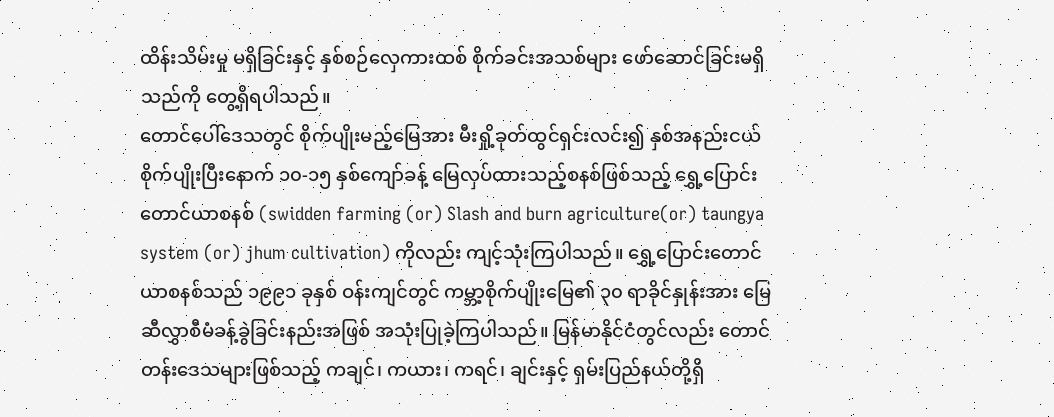ထိန်းသိမ်းမှု မရှိခြင်းနှင့် နှစ်စဉ်လှေကားထစ် စိုက်ခင်းအသစ်များ ဖော်ဆောင်ခြင်းမရှိသည်ကို တွေ့ရှိရပါသည်။
တောင်ပေါ်ဒေသတွင် စိုက်ပျိုးမည့်မြေအား မီးရှို့ခုတ်ထွင်ရှင်းလင်း၍ နှစ်အနည်းငယ် စိုက်ပျိုးပြီးနောက် ၁၀-၁၅ နှစ်ကျော်ခန့် မြေလှပ်ထားသည့်စနစ်ဖြစ်သည့် ရွှေ့ပြောင်းတောင်ယာစနစ် (swidden farming (or) Slash and burn agriculture(or) taungya system (or) jhum cultivation) ကိုလည်း ကျင့်သုံးကြပါသည်။ ရွှေ့ပြောင်းတောင်ယာစနစ်သည် ၁၉၉၁ ခုနှစ် ဝန်းကျင်တွင် ကမ္ဘာ့စိုက်ပျိုးမြေ၏ ၃၀ ရာခိုင်နှုန်းအား မြေဆီလွှာစီမံခန့်ခွဲခြင်းနည်းအဖြစ် အသုံးပြုခဲ့ကြပါသည်။ မြန်မာနိုင်ငံတွင်လည်း တောင်တန်းဒေသများဖြစ်သည့် ကချင်၊ ကယား၊ ကရင်၊ ချင်းနှင့် ရှမ်းပြည်နယ်တို့ရှိ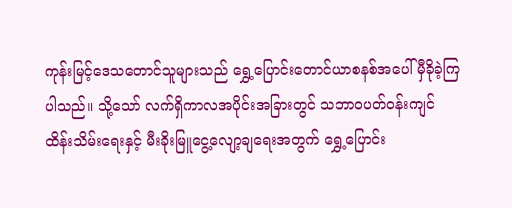ကုန်းမြင့်ဒေသတောင်သူများသည် ရွှေ့ပြောင်းတောင်ယာစနစ်အပေါ် မှီခိုခဲ့ကြပါသည်။ သို့သော် လက်ရှိကာလအပိုင်းအခြားတွင် သဘာဝပတ်ဝန်းကျင် ထိန်းသိမ်းရေးနှင့် မီးခိုးမြူငွေ့လျော့ချရေးအတွက် ရွှေ့ပြောင်း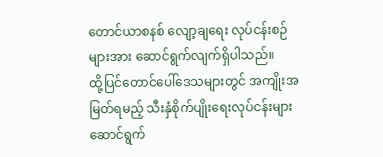တောင်ယာစနစ် လျော့ချရေး လုပ်ငန်းစဉ်များအား ဆောင်ရွက်လျက်ရှိပါသည်။
ထို့ပြင်တောင်ပေါ်ဒေသများတွင် အကျိုးအမြတ်ရမည့် သီးနှံစိုက်ပျိုးရေးလုပ်ငန်းများ ဆောင်ရွက်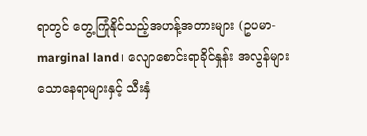ရာတွင် တွေ့ကြုံနိုင်သည့်အဟန့်အတားများ (ဥပမာ- marginal land၊ လျောစောင်းရာခိုင်နှုန်း အလွန်များသောနေရာများနှင့် သီးနှံ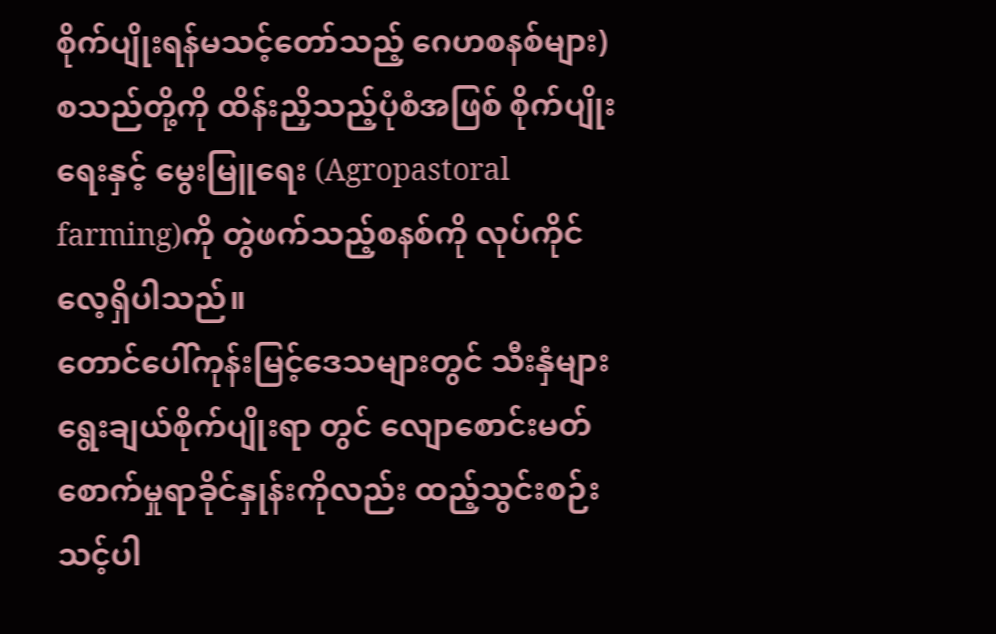စိုက်ပျိုးရန်မသင့်တော်သည့် ဂေဟစနစ်များ) စသည်တို့ကို ထိန်းညှိသည့်ပုံစံအဖြစ် စိုက်ပျိုးရေးနှင့် မွေးမြူရေး (Agropastoral farming)ကို တွဲဖက်သည့်စနစ်ကို လုပ်ကိုင်လေ့ရှိပါသည်။
တောင်ပေါ်ကုန်းမြင့်ဒေသများတွင် သီးနှံများရွေးချယ်စိုက်ပျိုးရာ တွင် လျောစောင်းမတ်စောက်မှုရာခိုင်နှုန်းကိုလည်း ထည့်သွင်းစဉ်းသင့်ပါ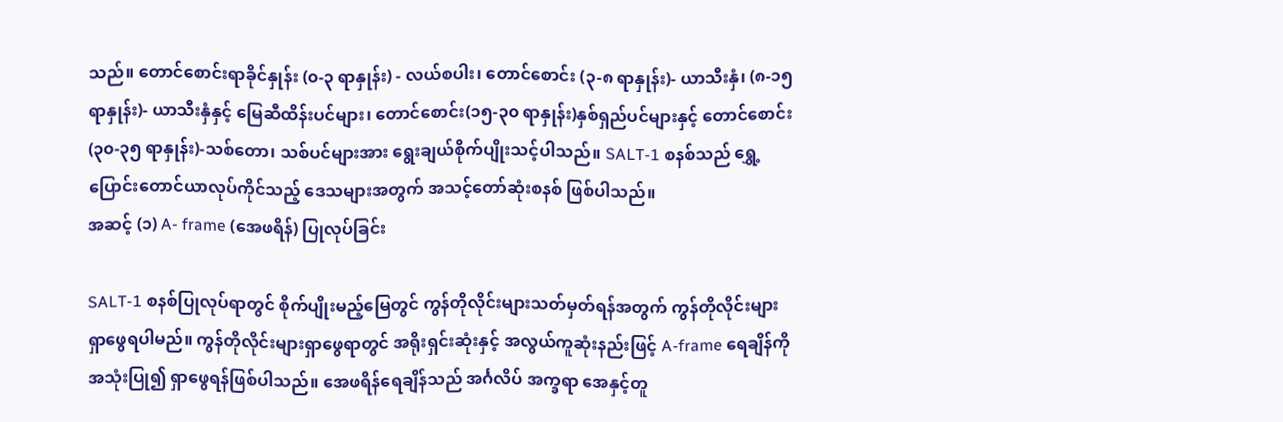သည်။ တောင်စောင်းရာခိုင်နှုန်း (၀-၃ ရာနှုန်း) - လယ်စပါး၊ တောင်စောင်း (၃-၈ ရာနှုန်း)- ယာသီးနှံ၊ (၈-၁၅ ရာနှုန်း)- ယာသီးနှံနှင့် မြေဆီထိန်းပင်များ၊ တောင်စောင်း(၁၅-၃၀ ရာနှုန်း)နှစ်ရှည်ပင်များနှင့် တောင်စောင်း (၃၀-၃၅ ရာနှုန်း)-သစ်တော၊ သစ်ပင်များအား ရွေးချယ်စိုက်ပျိုးသင့်ပါသည်။ SALT-1 စနစ်သည် ရွှေ့ပြောင်းတောင်ယာလုပ်ကိုင်သည့် ဒေသများအတွက် အသင့်တော်ဆုံးစနစ် ဖြစ်ပါသည်။
အဆင့် (၁) A- frame (အေဖရိန်) ပြုလုပ်ခြင်း

SALT-1 စနစ်ပြုလုပ်ရာတွင် စိုက်ပျိုးမည့်မြေတွင် ကွန်တိုလိုင်းများသတ်မှတ်ရန်အတွက် ကွန်တိုလိုင်းများ ရှာဖွေရပါမည်။ ကွန်တိုလိုင်းများရှာဖွေရာတွင် အရိုးရှင်းဆုံးနှင့် အလွယ်ကူဆုံးနည်းဖြင့် A-frame ရေချိန်ကိုအသုံးပြု၍ ရှာဖွေရန်ဖြစ်ပါသည်။ အေဖရိန်ရေချိန်သည် အင်္ဂလိပ် အက္ခရာ အေနှင့်တူ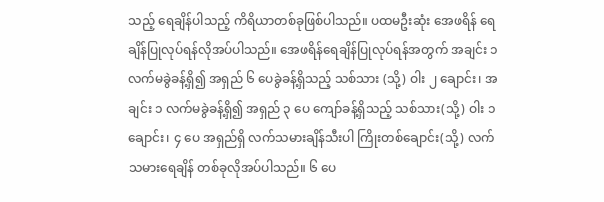သည့် ရေချိန်ပါသည့် ကိရိယာတစ်ခုဖြစ်ပါသည်။ ပထမဦးဆုံး အေဖရိန် ရေချိန်ပြုလုပ်ရန်လိုအပ်ပါသည်။ အေဖရိန်ရေချိန်ပြုလုပ်ရန်အတွက် အချင်း ၁ လက်မခွဲခန့်ရှိ၍ အရှည် ၆ ပေခွဲခန့်ရှိသည့် သစ်သား (သို့) ဝါး ၂ ချောင်း၊ အချင်း ၁ လက်မခွဲခန့်ရှိ၍ အရှည် ၃ ပေ ကျော်ခန့်ရှိသည့် သစ်သား(သို့) ဝါး ၁ ချောင်း၊ ၄ ပေ အရှည်ရှိ လက်သမားချိန်သီးပါ ကြိုးတစ်ချောင်း(သို့) လက်သမားရေချိန် တစ်ခုလိုအပ်ပါသည်။ ၆ ပေ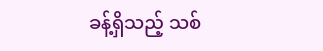ခန့်ရှိသည့် သစ်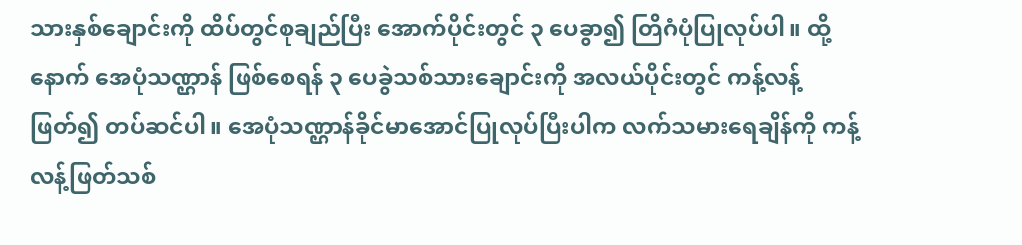သားနှစ်ချောင်းကို ထိပ်တွင်စုချည်ပြီး အောက်ပိုင်းတွင် ၃ ပေခွာ၍ တြိဂံပုံပြုလုပ်ပါ။ ထို့နောက် အေပုံသဏ္ဌာန် ဖြစ်စေရန် ၃ ပေခွဲသစ်သားချောင်းကို အလယ်ပိုင်းတွင် ကန့်လန့်ဖြတ်၍ တပ်ဆင်ပါ။ အေပုံသဏ္ဌာန်ခိုင်မာအောင်ပြုလုပ်ပြီးပါက လက်သမားရေချိန်ကို ကန့်လန့်ဖြတ်သစ်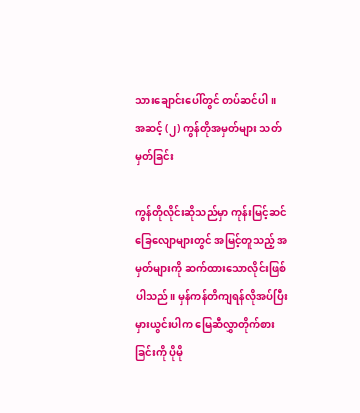သားချောင်းပေါ်တွင် တပ်ဆင်ပါ။
အဆင့် (၂) ကွန်တိုအမှတ်များ သတ်မှတ်ခြင်း

ကွန်တိုလိုင်းဆိုသည်မှာ ကုန်းမြင့်ဆင်ခြေလျောများတွင် အမြင့်တူသည့် အမှတ်များကို ဆက်ထားသောလိုင်းဖြစ်ပါသည်။ မှန်ကန်တိကျရန်လိုအပ်ပြီး မှားယွင်းပါက မြေဆီလွှာတိုက်စားခြင်းကို ပိုမို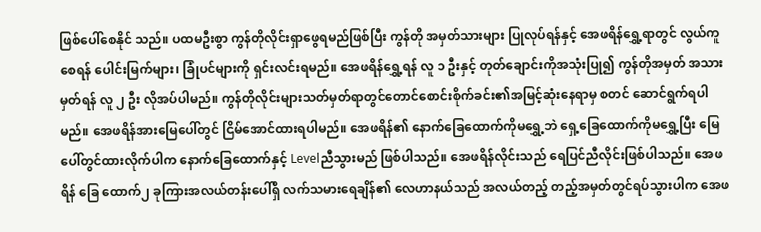ဖြစ်ပေါ်စေနိုင် သည်။ ပထမဦးစွာ ကွန်တိုလိုင်းရှာဖွေရမည်ဖြစ်ပြီး ကွန်တို အမှတ်သားများ ပြုလုပ်ရန်နှင့် အေဖရိန်ရွှေ့ရာတွင် လွယ်ကူစေရန် ပေါင်းမြက်များ၊ ခြုံပင်များကို ရှင်းလင်းရမည်။ အေဖရိန်ရွှေ့ရန် လူ ၁ ဦးနှင့် တုတ်ချောင်းကိုအသုံးပြု၍ ကွန်တိုအမှတ် အသားမှတ်ရန် လူ ၂ ဦး လိုအပ်ပါမည်။ ကွန်တိုလိုင်းများသတ်မှတ်ရာတွင်တောင်စောင်းစိုက်ခင်း၏အမြင့်ဆုံးနေရာမှ စတင် ဆောင်ရွက်ရပါမည်။ အေဖရိန်အားမြေပေါ်တွင် ငြိမ်အောင်ထားရပါမည်။ အေဖရိန်၏ နောက်ခြေထောက်ကိုမရွှေ့ဘဲ ရှေ့ခြေထောက်ကိုမရွှေ့ပြီး မြေ ပေါ်တွင်ထားလိုက်ပါက နောက်ခြေထောက်နှင့် Levelညီသွားမည် ဖြစ်ပါသည်။ အေဖရိန်လိုင်းသည် ရေပြင်ညီလိုင်းဖြစ်ပါသည်။ အေဖရိန် ခြေ ထောက်၂ ခုကြားအလယ်တန်းပေါ်ရှိ လက်သမားရေချိန်၏ လေဟာနယ်သည် အလယ်တည့် တည့်အမှတ်တွင်ရပ်သွားပါက အေဖ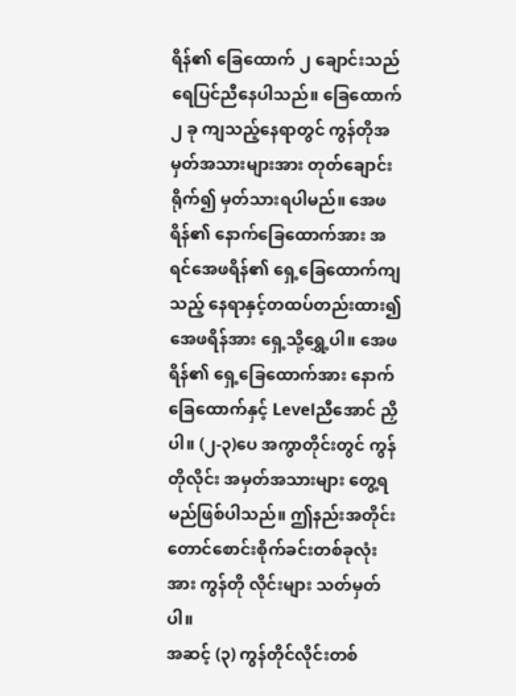ရိန်၏ ခြေထောက် ၂ ချောင်းသည် ရေပြင်ညီနေပါသည်။ ခြေထောက် ၂ ခု ကျသည့်နေရာတွင် ကွန်တိုအမှတ်အသားများအား တုတ်ချောင်းရိုက်၍ မှတ်သားရပါမည်။ အေဖရိန်၏ နောက်ခြေထောက်အား အရင်အေဖရိန်၏ ရှေ့ခြေထောက်ကျ သည့် နေရာနှင့်တထပ်တည်းထား၍ အေဖရိန်အား ရှေ့သို့ရွှေ့ပါ။ အေဖရိန်၏ ရှေ့ခြေထောက်အား နောက်ခြေထောက်နှင့် Levelညီအောင် ညှိပါ။ (၂-၃)ပေ အကွာတိုင်းတွင် ကွန်တိုလိုင်း အမှတ်အသားများ တွေ့ရမည်ဖြစ်ပါသည်။ ဤနည်းအတိုင်း တောင်စောင်းစိုက်ခင်းတစ်ခုလုံးအား ကွန်တို လိုင်းများ သတ်မှတ်ပါ။
အဆင့် (၃) ကွန်တိုင်လိုင်းတစ်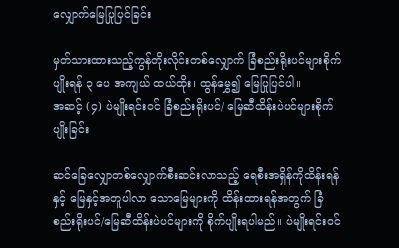လျှောက်မြေပြုပြင်ခြင်း

မှတ်သားထားသည့်ကွန်တိုးလိုင်းတစ်လျှောက် ခြံစည်းရိုးပင်များစိုက်ပျိုးရန် ၃ ပေ အကျယ် ထယ်ထိုး၊ ထွန်မွှေ၍ မြေပြုပြင်ပါ။
အဆင့် (၄) ပဲမျိုးရင်းဝင် ခြံစည်းရိုးပင်/ မြေဆီထိန်းပဲပင်များစိုက်ပျိုးခြင်း

ဆင်ခြေလျှောတစ်လျှောက်စီးဆင်းလာသည့် ရေစီးအရှိန်ကိုထိန်းရန်နှင့် မြေနှင့်အတူပါလာ သောမြေများကို ထိန်းထားရန်အတွက် ခြံစည်းရိုးပင်/မြေဆီထိန်းပဲပင်များကို စိုက်ပျိုးရပါမည်။ ပဲမျိုးရင်းဝင်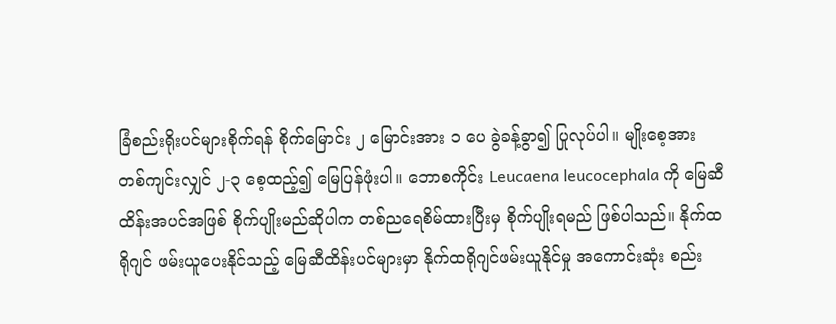ခြံစည်းရိုးပင်များစိုက်ရန် စိုက်မြောင်း ၂ မြောင်းအား ၁ ပေ ခွဲခန့်ခွာ၍ ပြုလုပ်ပါ။ မျိုးစေ့အား တစ်ကျင်းလျှင် ၂-၃ စေ့ထည့်၍ မြေပြန်ဖုံးပါ။ ဘောစကိုင်း Leucaena leucocephala ကို မြေဆီထိန်းအပင်အဖြစ် စိုက်ပျိုးမည်ဆိုပါက တစ်ညရေစိမ်ထားပြီးမှ စိုက်ပျိုးရမည် ဖြစ်ပါသည်။ နိုက်ထရိုဂျင် ဖမ်းယူပေးနိုင်သည့် မြေဆီထိန်းပင်များမှာ နိုက်ထရိုဂျင်ဖမ်းယူနိုင်မှု အကောင်းဆုံး စည်း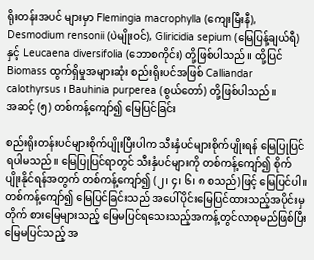ရိုးတန်းအပင် များမှာ Flemingia macrophylla (ကျေးမြီးနီ), Desmodium rensonii (ပဲမျိုးဝင်), Gliricidia sepium (မြေပြန့်ချယ်ရီ) နှင့် Leucaena diversifolia (ဘောစကိုင်း) တို့ဖြစ်ပါသည်။ ထို့ပြင် Biomass ထွက်ရှိမှုအများဆုံး စည်းရိုးပင်အဖြစ် Calliandar calothyrsus ၊ Bauhinia purperea (စွယ်တော်) တို့ဖြစ်ပါသည်။
အဆင့် (၅) တစ်ကန့်ကျော်၍ မြေပြင်ခြင်း

စည်းရိုးတန်းပင်များစိုက်ပျိုးပြီးပါက သီးနှံပင်များစိုက်ပျိုးရန် မြေပြုပြင်ရပါမသည်။ မြေပြုပြင်ရာတွင် သီးနှံပင်များကို တစ်ကန့်ကျော်၍ စိုက် ပျိုးနိုင်ရန်အတွက် တစ်ကန့်ကျော်၍ (၂၊ ၄၊ ၆၊ ၈ စသည်)ဖြင့် မြေပြင်ပါ။ တစ်ကန့်ကျော်၍ မြေပြင်ခြင်းသည် အပေါ်ပိုင်းမြေပြင်ထားသည့်အပိုင်းမှ တိုက် စားမြေများသည့် မြေမပြင်ရသေးသည့်အကန့်တွင်လာစုမည်ဖြစ်ပြီး မြေမပြင်သည့် အ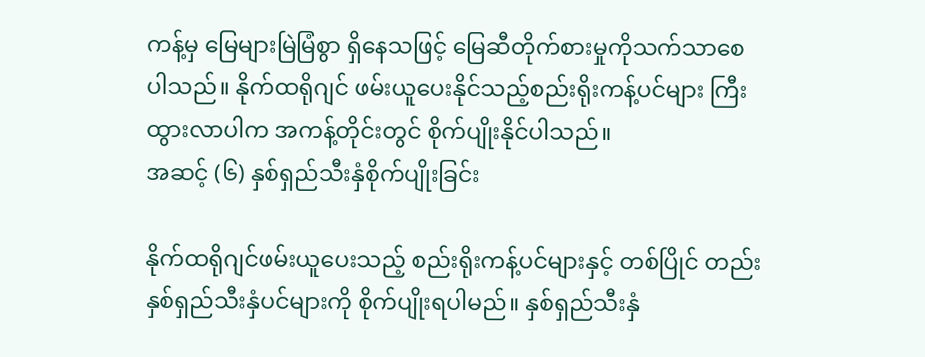ကန့်မှ မြေများမြဲမြံစွာ ရှိနေသဖြင့် မြေဆီတိုက်စားမှုကိုသက်သာစေပါသည်။ နိုက်ထရိုဂျင် ဖမ်းယူပေးနိုင်သည့်စည်းရိုးကန့်ပင်များ ကြီးထွားလာပါက အကန့်တိုင်းတွင် စိုက်ပျိုးနိုင်ပါသည်။
အဆင့် (၆) နှစ်ရှည်သီးနှံစိုက်ပျိုးခြင်း

နိုက်ထရိုဂျင်ဖမ်းယူပေးသည့် စည်းရိုးကန့်ပင်များနှင့် တစ်ပြိုင် တည်း နှစ်ရှည်သီးနှံပင်များကို စိုက်ပျိုးရပါမည်။ နှစ်ရှည်သီးနှံ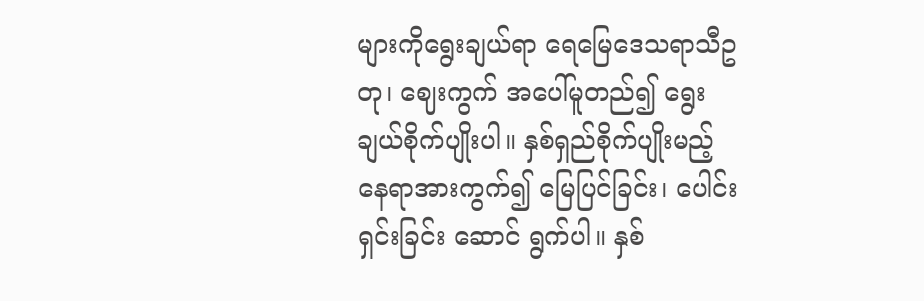များကိုရွေးချယ်ရာ ရေမြေဒေသရာသီဥတု၊ ဈေးကွက် အပေါ်မူတည်၍ ရွေးချယ်စိုက်ပျိုးပါ။ နှစ်ရှည်စိုက်ပျိုးမည့် နေရာအားကွက်၍ မြေပြင်ခြင်း၊ ပေါင်းရှင်းခြင်း ဆောင် ရွက်ပါ။ နှစ်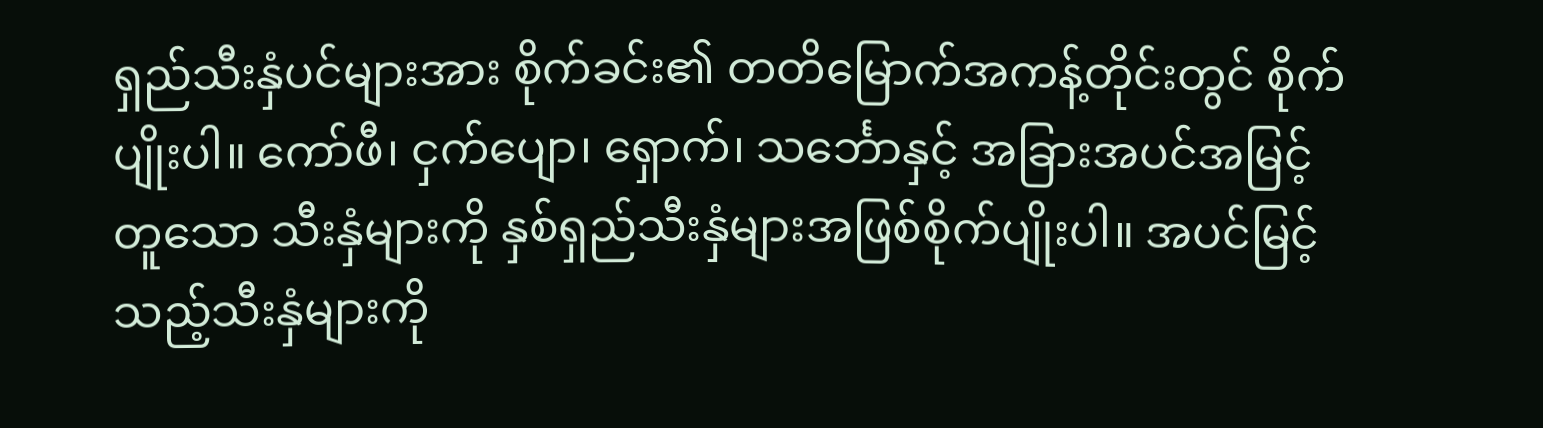ရှည်သီးနှံပင်များအား စိုက်ခင်း၏ တတိမြောက်အကန့်တိုင်းတွင် စိုက်ပျိုးပါ။ ကော်ဖီ၊ ငှက်ပျော၊ ရှောက်၊ သင်္ဘောနှင့် အခြားအပင်အမြင့်တူသော သီးနှံများကို နှစ်ရှည်သီးနှံများအဖြစ်စိုက်ပျိုးပါ။ အပင်မြင့်သည့်သီးနှံများကို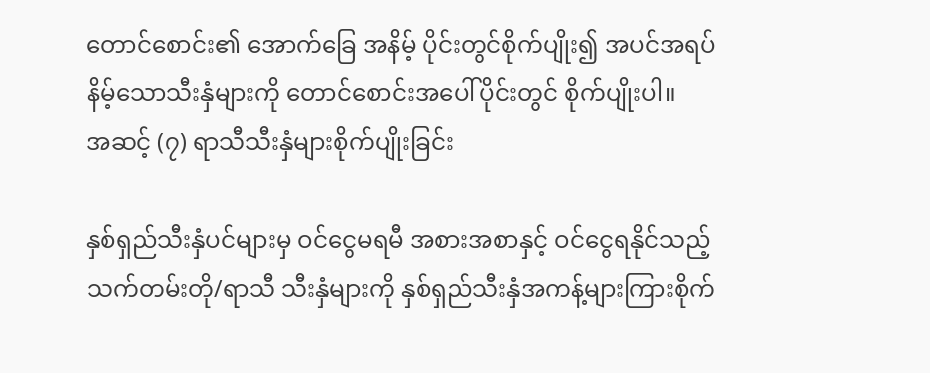တောင်စောင်း၏ အောက်ခြေ အနိမ့် ပိုင်းတွင်စိုက်ပျိုး၍ အပင်အရပ်နိမ့်သောသီးနှံများကို တောင်စောင်းအပေါ်ပိုင်းတွင် စိုက်ပျိုးပါ။
အဆင့် (၇) ရာသီသီးနှံများစိုက်ပျိုးခြင်း

နှစ်ရှည်သီးနှံပင်များမှ ဝင်ငွေမရမီ အစားအစာနှင့် ဝင်ငွေရနိုင်သည့် သက်တမ်းတို/ရာသီ သီးနှံများကို နှစ်ရှည်သီးနှံအကန့်များကြားစိုက်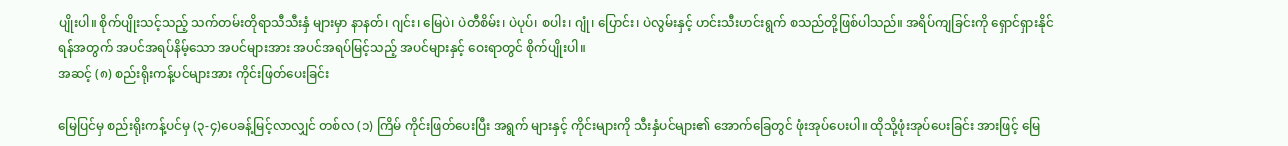ပျိုးပါ။ စိုက်ပျိုးသင့်သည့် သက်တမ်းတိုရာသီသီးနှံ များမှာ နာနတ်၊ ဂျင်း၊ မြေပဲ၊ ပဲတီစိမ်း၊ ပဲပုပ်၊ စပါး၊ ဂျုံ၊ ပြောင်း၊ ပဲလွမ်းနှင့် ဟင်းသီးဟင်းရွက် စသည်တို့ဖြစ်ပါသည်။ အရိပ်ကျခြင်းကို ရှောင်ရှားနိုင်ရန်အတွက် အပင်အရပ်နိမ့်သော အပင်များအား အပင်အရပ်မြင့်သည့် အပင်များနှင့် ဝေးရာတွင် စိုက်ပျိုးပါ။
အဆင့် (၈) စည်းရိုးကန့်ပင်များအား ကိုင်းဖြတ်ပေးခြင်း

မြေပြင်မှ စည်းရိုးကန့်ပင်မှ (၃-၄)ပေခန့်မြင့်လာလျှင် တစ်လ (၁) ကြိမ် ကိုင်းဖြတ်ပေးပြီး အရွက် များနှင့် ကိုင်းများကို သီးနှံပင်များ၏ အောက်ခြေတွင် ဖုံးအုပ်ပေးပါ။ ထိုသို့ဖုံးအုပ်ပေးခြင်း အားဖြင့် မြေ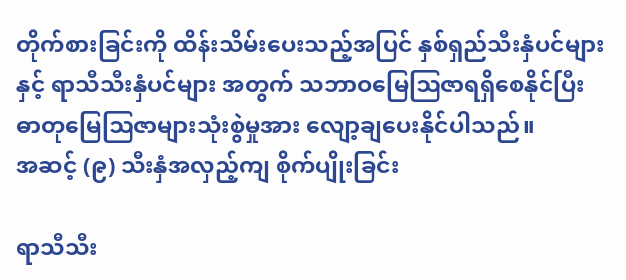တိုက်စားခြင်းကို ထိန်းသိမ်းပေးသည့်အပြင် နှစ်ရှည်သီးနှံပင်များနှင့် ရာသီသီးနှံပင်များ အတွက် သဘာဝမြေဩဇာရရှိစေနိုင်ပြီး ဓာတုမြေဩဇာများသုံးစွဲမှုအား လျော့ချပေးနိုင်ပါသည်။
အဆင့် (၉) သီးနှံအလှည့်ကျ စိုက်ပျိုးခြင်း

ရာသီသီး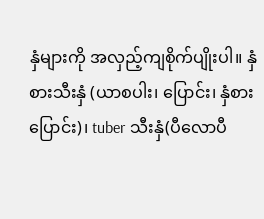နှံများကို အလှည့်ကျစိုက်ပျိုးပါ။ နှံစားသီးနှံ (ယာစပါး၊ ပြောင်း၊ နှံစားပြောင်း)၊ tuber သီးနှံ(ပီလောပီ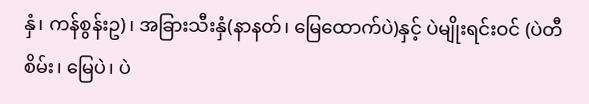နှံ၊ ကန်စွန်းဥ)၊ အခြားသီးနှံ(နာနတ်၊ မြေထောက်ပဲ)နှင့် ပဲမျိုးရင်းဝင် (ပဲတီစိမ်း၊ မြေပဲ၊ ပဲ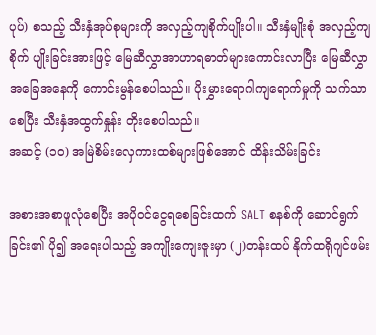ပုပ်) စသည့် သီးနှံအုပ်စုများကို အလှည့်ကျစိုက်ပျိုးပါ။ သီးနှံမျိုးစုံ အလှည့်ကျစိုက် ပျိုးခြင်းအားဖြင့် မြေဆီလွှာအာဟာရဓာတ်များကောင်းလာပြီး မြေဆီလွှာ အခြေအနေကို ကောင်းမွန်စေပါသည်။ ပိုးမွှားရောဂါကျရောက်မှုကို သက်သာစေပြီး သီးနှံအထွက်နှုန်း တိုးစေပါသည်။
အဆင့် (၁၀) အမြဲစိမ်းလှေကားထစ်များဖြစ်အောင် ထိန်းသိမ်းခြင်း

အစားအစာဖူလုံစေပြီး အပိုဝင်ငွေရစေခြင်းထက် SALT စနစ်ကို ဆောင်ရွက်ခြင်း၏ ပို၍ အရေးပါသည့် အကျိုးကျေးဇူးမှာ (၂)တန်းထပ် နိုက်ထရိုဂျင်ဖမ်း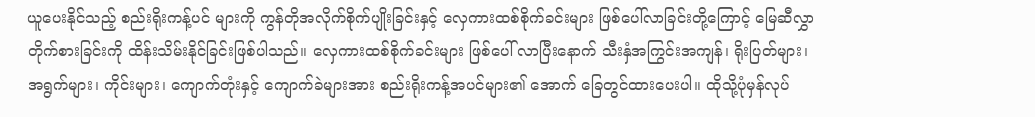ယူပေးနိုင်သည့် စည်းရိုးကန့်ပင် များကို ကွန်တိုအလိုက်စိုက်ပျိုးခြင်းနှင့် လှေကားထစ်စိုက်ခင်းများ ဖြစ်ပေါ်လာခြင်းတို့ကြောင့် မြေဆီလွှာတိုက်စားခြင်းကို ထိန်းသိမ်းနိုင်ခြင်းဖြစ်ပါသည်။ လှေကားထစ်စိုက်ခင်းများ ဖြစ်ပေါ် လာပြီးနောက် သီးနှံအကြွင်းအကျန်၊ ရိုးပြတ်များ၊ အရွက်များ၊ ကိုင်းများ၊ ကျောက်တုံးနှင့် ကျောက်ခဲများအား စည်းရိုးကန့်အပင်များ၏ အောက် ခြေတွင်ထားပေးပါ။ ထိုသို့ပုံမှန်လုပ်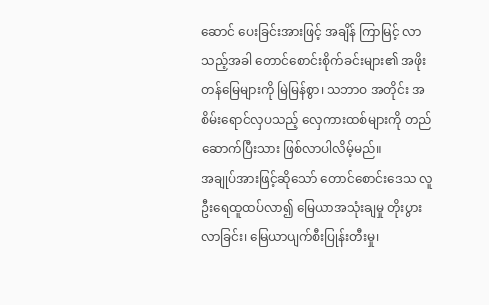ဆောင် ပေးခြင်းအားဖြင့် အချိန် ကြာမြင့် လာသည့်အခါ တောင်စောင်းစိုက်ခင်းများ၏ အဖိုးတန်မြေများကို မြဲမြန်စွာ၊ သဘာဝ အတိုင်း အစိမ်းရောင်လှပသည့် လှေကားထစ်များကို တည်ဆောက်ပြီးသား ဖြစ်လာပါလိမ့်မည်။
အချုပ်အားဖြင့်ဆိုသော် တောင်စောင်းဒေသ လူဦးရေထူထပ်လာ၍ မြေယာအသုံးချမှု တိုးပွား လာခြင်း၊ မြေယာပျက်စီးပြုန်းတီးမှု၊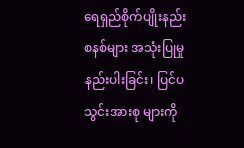ရေရှည်စိုက်ပျိုးနည်းစနစ်များ အသုံးပြုမှုနည်းပါးခြင်း၊ ပြင်ပသွင်းအားစု များကို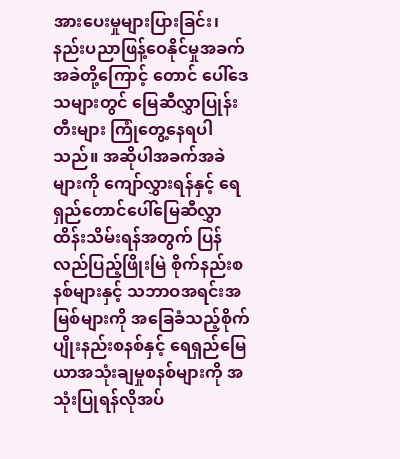အားပေးမှုများပြားခြင်း၊ နည်းပညာဖြန့်ဝေနိုင်မှုအခက်အခဲတို့ကြောင့် တောင် ပေါ်ဒေသများတွင် မြေဆီလွှာပြုန်းတီးများ ကြုံတွေ့နေရပါသည်။ အဆိုပါအခက်အခဲများကို ကျော်လွှားရန်နှင့် ရေရှည်တောင်ပေါ်မြေဆီလွှာထိန်းသိမ်းရန်အတွက် ပြန်လည်ပြည့်ဖြိုးမြဲ စိုက်နည်းစနစ်များနှင့် သဘာဝအရင်းအမြစ်များကို အခြေခံသည့်စိုက်ပျိုးနည်းစနစ်နှင့် ရေရှည်မြေယာအသုံးချမှုစနစ်များကို အသုံးပြုရန်လိုအပ်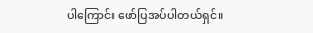ပါကြောင်း ဖော်ပြအပ်ပါတယ်ရှင်။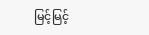မြင့်မြင့်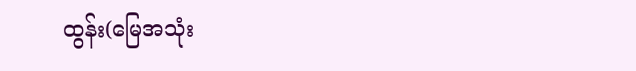ထွန်း(မြေအသုံး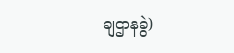ချဌာနခွဲ)